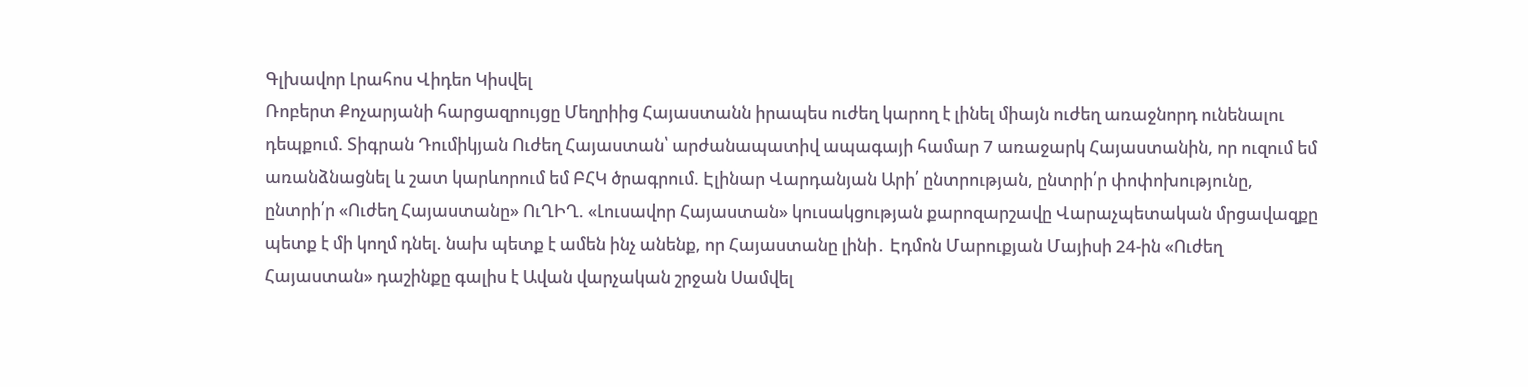Գլխավոր Լրահոս Վիդեո Կիսվել
Ռոբերտ Քոչարյանի հարցազրույցը Մեղրիից Հայաստանն իրապես ուժեղ կարող է լինել միայն ուժեղ առաջնորդ ունենալու դեպքում. Տիգրան Դումիկյան Ուժեղ Հայաստան՝ արժանապատիվ ապագայի համար 7 առաջարկ Հայաստանին, որ ուզում եմ առանձնացնել և շատ կարևորում եմ ԲՀԿ ծրագրում. Էլինար Վարդանյան Արի՛ ընտրության, ընտրի՛ր փոփոխությունը, ընտրի՛ր «Ուժեղ Հայաստանը» ՈւՂԻՂ. «Լուսավոր Հայաստան» կուսակցության քարոզարշավը Վարաչպետական մրցավազքը պետք է մի կողմ դնել. նախ պետք է ամեն ինչ անենք, որ Հայաստանը լինի․ Էդմոն Մարուքյան Մայիսի 24-ին «Ուժեղ Հայաստան» դաշինքը գալիս է Ավան վարչական շրջան Սամվել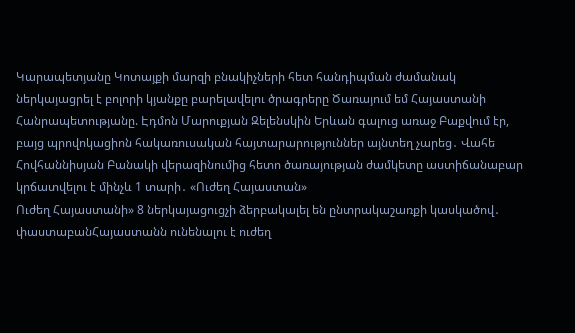Կարապետյանը Կոտայքի մարզի բնակիչների հետ հանդիպման ժամանակ ներկայացրել է բոլորի կյանքը բարելավելու ծրագրերը Ծառայում եմ Հայաստանի Հանրապետությանը. Էդմոն Մարուքյան Զելենսկին Երևան գալուց առաջ Բաքվում էր, բայց պրովոկացիոն հակառուսական հայտարարություններ այնտեղ չարեց․ Վահե Հովհաննիսյան Բանակի վերազինումից հետո ծառայության ժամկետը աստիճանաբար կրճատվելու է մինչև 1 տարի․ «Ուժեղ Հայաստան»
Ուժեղ Հայաստանի» 8 ներկայացուցչի ձերբակալել են ընտրակաշառքի կասկածով․ փաստաբանՀայաստանն ունենալու է ուժեղ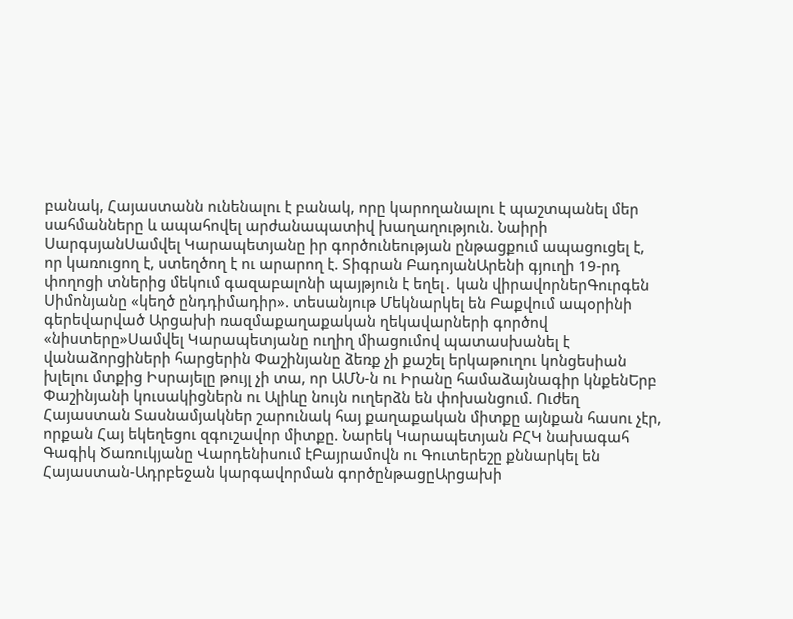բանակ, Հայաստանն ունենալու է բանակ, որը կարողանալու է պաշտպանել մեր սահմանները և ապահովել արժանապատիվ խաղաղություն. Նաիրի ՍարգսյանՍամվել Կարապետյանը իր գործունեության ընթացքում ապացուցել է, որ կառուցող է, ստեղծող է ու արարող է. Տիգրան ԲադոյանԱրենի գյուղի 19-րդ փողոցի տներից մեկում գազաբալոնի պայթյուն է եղել․ կան վիրավորներԳուրգեն Սիմոնյանը «կեղծ ընդդիմադիր». տեսանյութ Մեկնարկել են Բաքվում ապօրինի գերեվարված Արցախի ռազմաքաղաքական ղեկավարների գործով «նիստերը»Սամվել Կարապետյանը ուղիղ միացումով պատասխանել է վանաձորցիների հարցերին Փաշինյանը ձեռք չի քաշել երկաթուղու կոնցեսիան խլելու մտքից Իսրայելը թույլ չի տա, որ ԱՄՆ-ն ու Իրանը համաձայնագիր կնքենԵրբ Փաշինյանի կուսակիցներն ու Ալիևը նույն ուղերձն են փոխանցում. Ուժեղ Հայաստան Տասնամյակներ շարունակ հայ քաղաքական միտքը այնքան հասու չէր, որքան Հայ եկեղեցու զգուշավոր միտքը. Նարեկ Կարապետյան ԲՀԿ նախագահ Գագիկ Ծառուկյանը Վարդենիսում էԲայրամովն ու Գուտերեշը քննարկել են Հայաստան-Ադրբեջան կարգավորման գործընթացըԱրցախի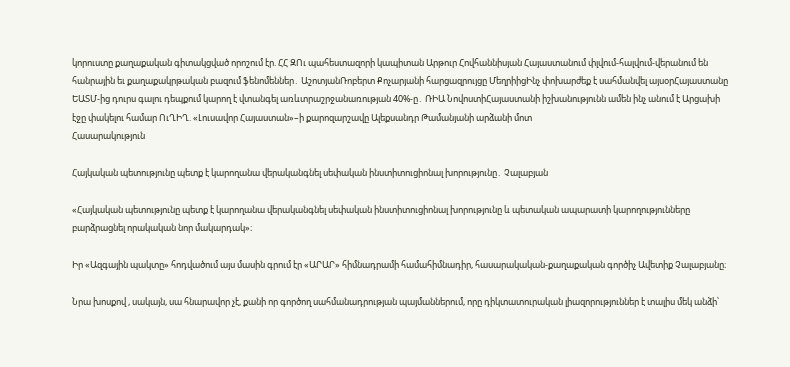կորուստը քաղաքական գիտակցված որոշում էր. ՀՀ ԶՈւ պահեստազորի կապիտան Արթուր Հովհաննիսյան Հայաստանում փլվում-հալվում-վերանում են հանրային եւ քաղաքակրթական բազում ֆենոմեններ․ ԱշոտյանՌոբերտ Քոչարյանի հարցազրույցը ՄեղրիիցԻնչ փոխարժեք է սահմանվել այսօրՀայաստանը ԵԱՏՄ-ից դուրս գալու դեպքում կարող է վտանգել առևտրաշրջանառության 40%-ը․ ՌԻԱ ՆովոստիՀայաստանի իշխանությունն ամեն ինչ անում է Արցախի էջը փակելու համար ՈւՂԻՂ. «Լուսավոր Հայաստան»–ի քարոզարշավը Ալեքսանդր Թամանյանի արձանի մոտ
Հասարակություն

Հայկական պետությունը պետք է կարողանա վերականգնել սեփական ինստիտուցիոնալ խորությունը․ Չալաբյան

«Հայկական պետությունը պետք է կարողանա վերականգնել սեփական ինստիտուցիոնալ խորությունը և պետական ապարատի կարողությունները բարձրացնել որակական նոր մակարդակ»։

Իր «Ազգային պակտը» հոդվածում այս մասին գրում էր «ԱՐԱՐ» հիմնադրամի համահիմնադիր, հասարակական-քաղաքական գործիչ Ավետիք Չալաբյանը։

Նրա խոսքով , սակայն, սա հնարավոր չէ, քանի որ գործող սահմանադրության պայմաններում, որը դիկտատուրական լիազորություններ է տալիս մեկ անձի՝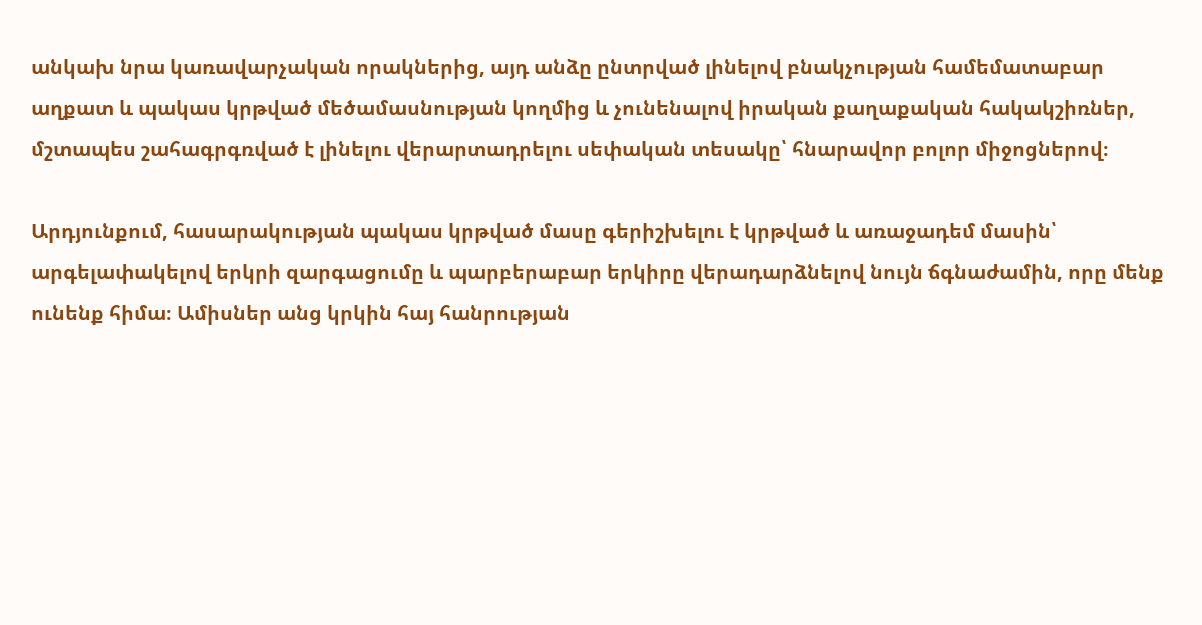անկախ նրա կառավարչական որակներից, այդ անձը ընտրված լինելով բնակչության համեմատաբար աղքատ և պակաս կրթված մեծամասնության կողմից և չունենալով իրական քաղաքական հակակշիռներ, մշտապես շահագրգռված է լինելու վերարտադրելու սեփական տեսակը՝ հնարավոր բոլոր միջոցներով։

Արդյունքում, հասարակության պակաս կրթված մասը գերիշխելու է կրթված և առաջադեմ մասին՝ արգելափակելով երկրի զարգացումը և պարբերաբար երկիրը վերադարձնելով նույն ճգնաժամին, որը մենք ունենք հիմա։ Ամիսներ անց կրկին հայ հանրության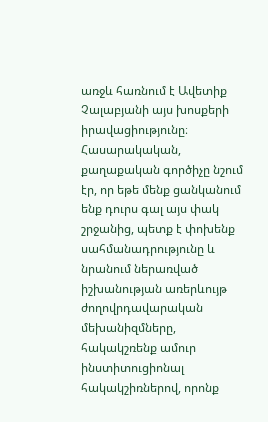առջև հառնում է Ավետիք Չալաբյանի այս խոսքերի իրավացիությունը։ Հասարակական, քաղաքական գործիչը նշում էր, որ եթե մենք ցանկանում ենք դուրս գալ այս փակ շրջանից, պետք է փոխենք սահմանադրությունը և նրանում ներառված իշխանության առերևույթ ժողովրդավարական մեխանիզմները, հակակշռենք ամուր ինստիտուցիոնալ հակակշիռներով, որոնք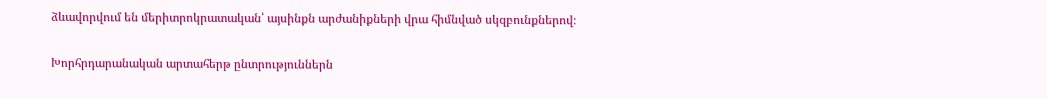ձևավորվում են մերիտրոկրատական՝ այսինքն արժանիքների վրա հիմնված սկզբունքներով։

Խորհրդարանական արտահերթ ընտրություններն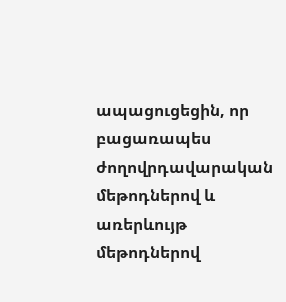ապացուցեցին, որ բացառապես ժողովրդավարական մեթոդներով և առերևույթ մեթոդներով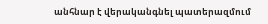անհնար է վերականգնել պատերազմում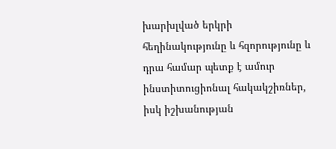խարխլված երկրի հեղինակությունը և հզորությունը և դրա համար պետք է ամուր ինստիտուցիոնալ հակակշիռներ, իսկ իշխանության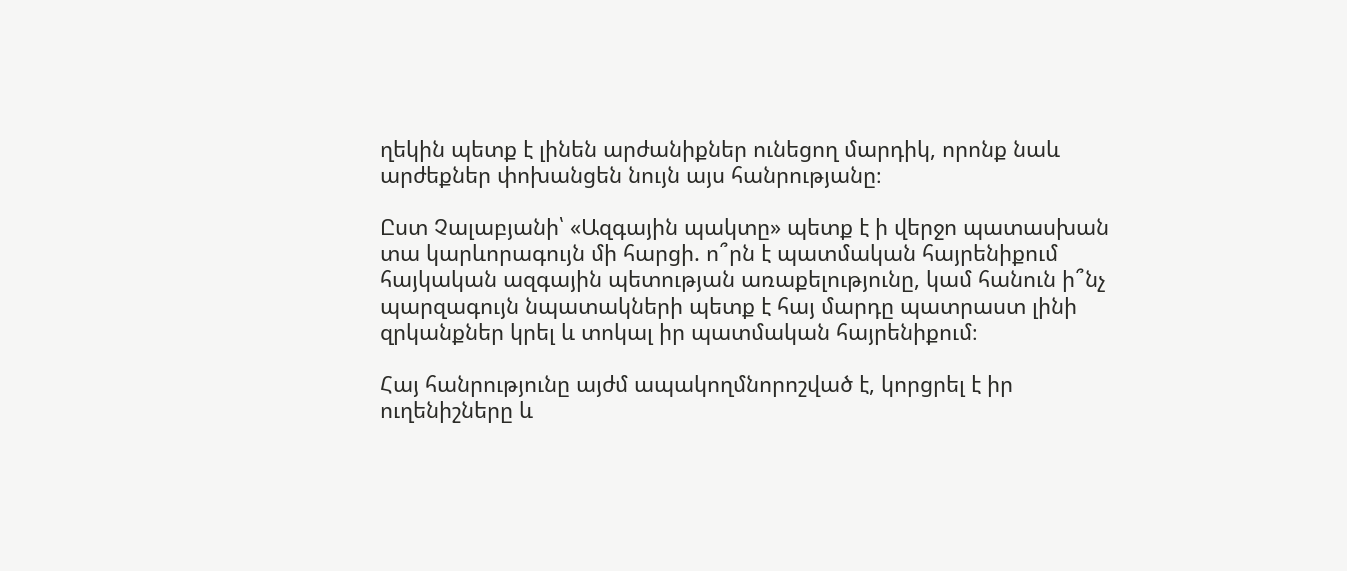ղեկին պետք է լինեն արժանիքներ ունեցող մարդիկ, որոնք նաև արժեքներ փոխանցեն նույն այս հանրությանը։

Ըստ Չալաբյանի՝ «Ազգային պակտը» պետք է ի վերջո պատասխան տա կարևորագույն մի հարցի. ո՞րն է պատմական հայրենիքում հայկական ազգային պետության առաքելությունը, կամ հանուն ի՞նչ պարզագույն նպատակների պետք է հայ մարդը պատրաստ լինի զրկանքներ կրել և տոկալ իր պատմական հայրենիքում։

Հայ հանրությունը այժմ ապակողմնորոշված է, կորցրել է իր ուղենիշները և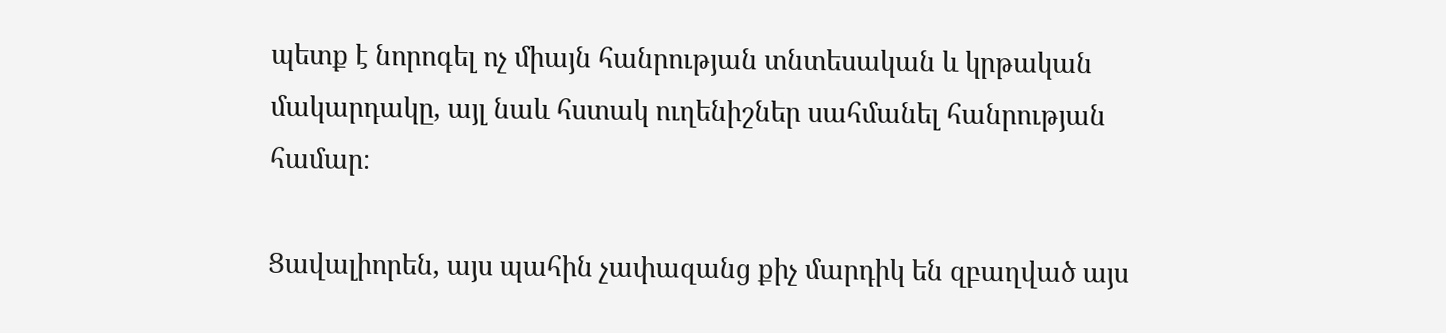պետք է նորոգել ոչ միայն հանրության տնտեսական և կրթական մակարդակը, այլ նաև հստակ ուղենիշներ սահմանել հանրության համար։

Ցավալիորեն, այս պահին չափազանց քիչ մարդիկ են զբաղված այս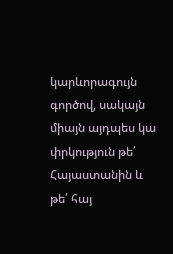կարևորագույն գործով, սակայն միայն այդպես կա փրկություն թե՛ Հայաստանին և թե՛ հայ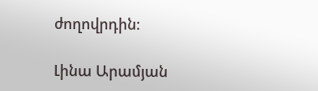ժողովրդին։

Լինա Արամյան